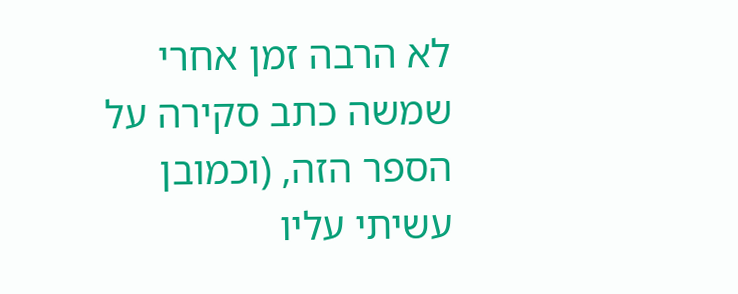לא הרבה זמן אחרי שמשה כתב סקירה על הספר הזה, (וכמובן עשיתי עליו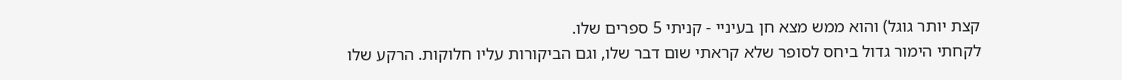קצת יותר גוגל) והוא ממש מצא חן בעיניי - קניתי 5 ספרים שלו.
לקחתי הימור גדול ביחס לסופר שלא קראתי שום דבר שלו, וגם הביקורות עליו חלוקות. הרקע שלו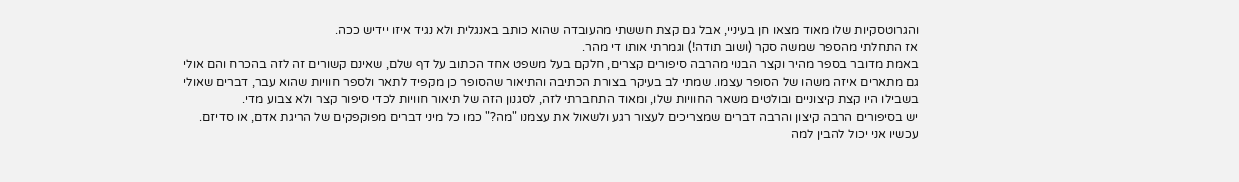והגרוטסקיות שלו מאוד מצאו חן בעיניי, אבל גם קצת חששתי מהעובדה שהוא כותב באנגלית ולא נגיד איזו יידיש ככה.
אז התחלתי מהספר שמשה סקר (ושוב תודה!) וגמרתי אותו די מהר.
באמת מדובר בספר מהיר וקצר הבנוי מהרבה סיפורים קצרים, חלקם בעל משפט אחד הכתוב על דף שלם, שאינם קשורים זה לזה בהכרח והם אולי גם מתארים איזה משהו של הסופר עצמו. שמתי לב בעיקר בצורת הכתיבה והתיאור שהסופר כן מקפיד לתאר ולספר חוויות שהוא עבר, דברים שאולי בשבילו היו קצת קיצוניים ובולטים משאר החוויות שלו, ומאוד התחברתי לזה, לסגנון הזה של תיאור חוויות לכדי סיפור קצר ולא צבוע מדי.
יש בסיפורים הרבה קיצון והרבה דברים שמצריכים לעצור רגע ולשאול את עצמנו "מה?" כמו כל מיני דברים מפוקפקים של הריגת אדם, או סדיזם.
עכשיו אני יכול להבין למה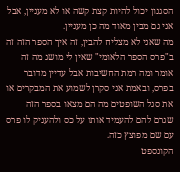הסגנון יכול להיות קצת קשה או לא מעניין, אבל אני גם מבין מאוד מה כן מעניין.
מה שאני לא מצליח להבין, זה איך הספר הזה זה ב"פרס הספר הלאומי" שאין לי מושג מה זה אומר ומה רמת החשיבות אבל עדיין מדובר בפרס, ובאמת אני סקרן לשמוע את המבקרים או את סגל השופטים מה הם מצאו בספר הזה שגרם להם להעמיד אותו על כס ולהעניק לו פרס עם שם מפוצץ כזה.
הקונספט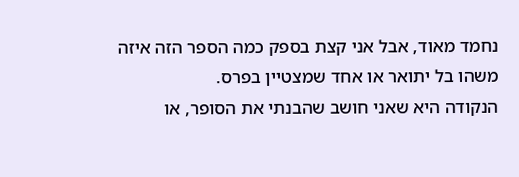נחמד מאוד, אבל אני קצת בספק כמה הספר הזה איזה משהו בל יתואר או אחד שמצטיין בפרס.
הנקודה היא שאני חושב שהבנתי את הסופר, או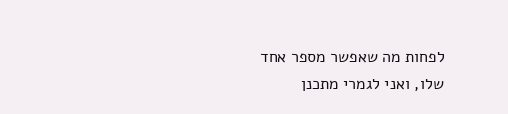לפחות מה שאפשר מספר אחד שלו, ואני לגמרי מתכנן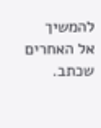להמשיך אל האחרים שכתב.